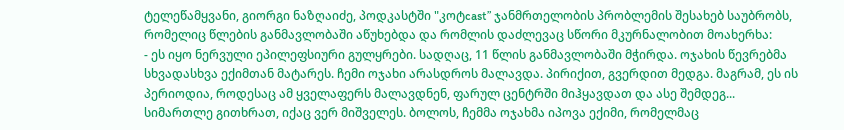ტელეწამყვანი, გიორგი ნაზღაიძე, პოდკასტში "კოტcast” ჯანმრთელობის პრობლემის შესახებ საუბრობს, რომელიც წლების განმავლობაში აწუხებდა და რომლის დაძლევაც სწორი მკურნალობით მოახერხა:
- ეს იყო ნერვული ეპილეფსიური გულყრები. სადღაც, 11 წლის განმავლობაში მჭირდა. ოჯახის წევრებმა სხვადასხვა ექიმთან მატარეს. ჩემი ოჯახი არასდროს მალავდა. პირიქით, გვერდით მედგა. მაგრამ, ეს ის პერიოდია, როდესაც ამ ყველაფერს მალავდნენ, ფარულ ცენტრში მიჰყავდათ და ასე შემდეგ...
სიმართლე გითხრათ, იქაც ვერ მიშველეს. ბოლოს, ჩემმა ოჯახმა იპოვა ექიმი, რომელმაც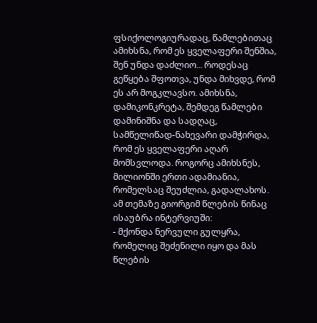ფსიქოლოგიურადაც, წამლებითაც ამიხსნა, რომ ეს ყველაფერი შენშია, შენ უნდა დაძლიო... როდესაც გეწყება შფოთვა, უნდა მიხვდე, რომ ეს არ მოგკლავსო. ამიხსნა, დამიკონკრეტა, შემდეგ წამლები დამინიშნა და სადღაც, სამწელიწად-ნახევარი დამჭირდა, რომ ეს ყველაფერი აღარ მომსვლოდა. როგორც ამიხსნეს, მილიონში ერთი ადამიანია, რომელსაც შეუძლია, გადალახოს.
ამ თემაზე გიორგიმ წლების წინაც ისაუბრა ინტერვიუში:
- მქონდა ნერვული გულყრა, რომელიც შეძენილი იყო და მას წლების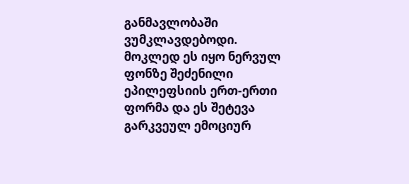განმავლობაში ვუმკლავდებოდი. მოკლედ ეს იყო ნერვულ ფონზე შეძენილი ეპილეფსიის ერთ-ერთი ფორმა და ეს შეტევა გარკვეულ ემოციურ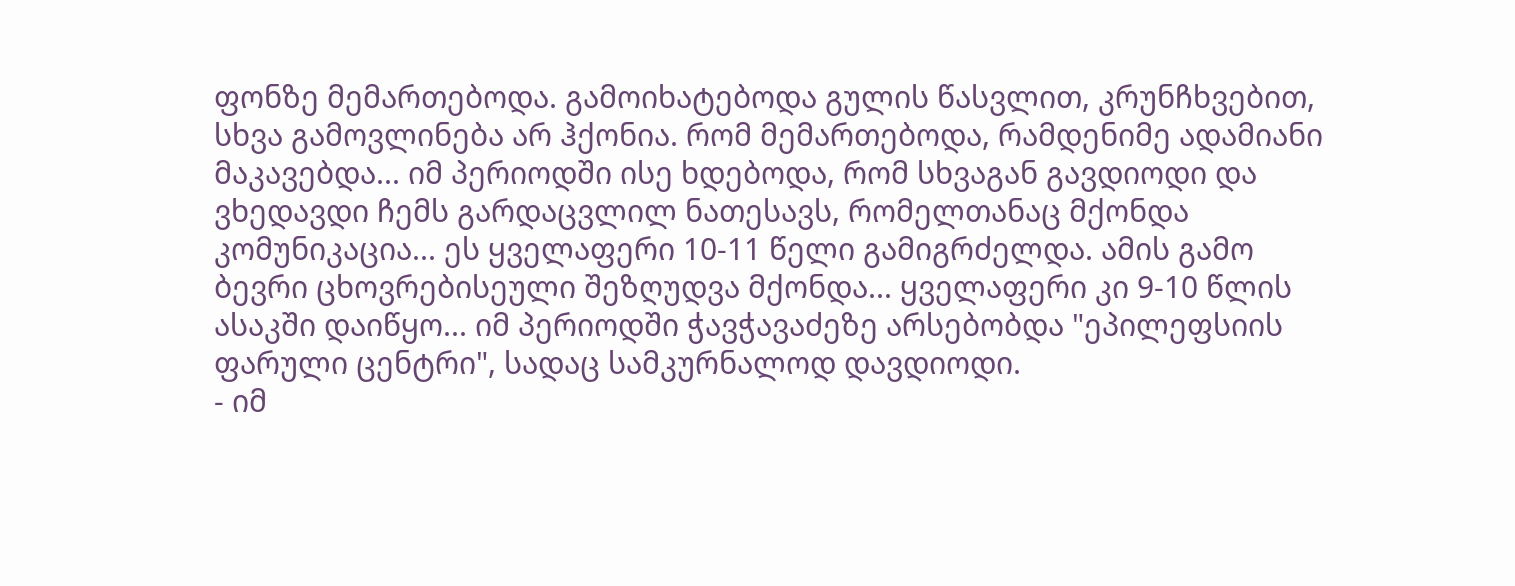ფონზე მემართებოდა. გამოიხატებოდა გულის წასვლით, კრუნჩხვებით, სხვა გამოვლინება არ ჰქონია. რომ მემართებოდა, რამდენიმე ადამიანი მაკავებდა... იმ პერიოდში ისე ხდებოდა, რომ სხვაგან გავდიოდი და ვხედავდი ჩემს გარდაცვლილ ნათესავს, რომელთანაც მქონდა კომუნიკაცია... ეს ყველაფერი 10-11 წელი გამიგრძელდა. ამის გამო ბევრი ცხოვრებისეული შეზღუდვა მქონდა... ყველაფერი კი 9-10 წლის ასაკში დაიწყო... იმ პერიოდში ჭავჭავაძეზე არსებობდა "ეპილეფსიის ფარული ცენტრი", სადაც სამკურნალოდ დავდიოდი.
- იმ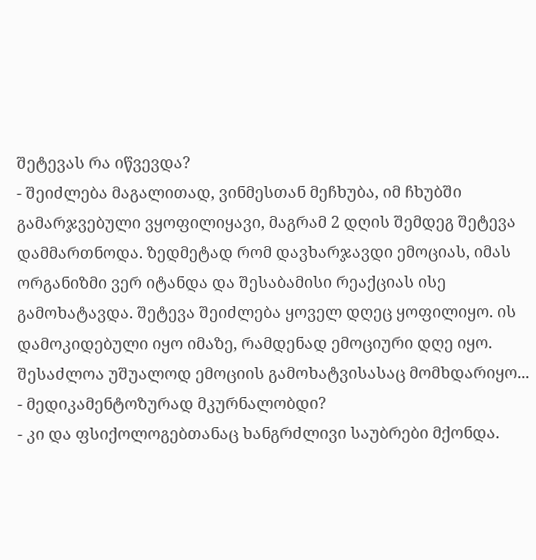შეტევას რა იწვევდა?
- შეიძლება მაგალითად, ვინმესთან მეჩხუბა, იმ ჩხუბში გამარჯვებული ვყოფილიყავი, მაგრამ 2 დღის შემდეგ შეტევა დამმართნოდა. ზედმეტად რომ დავხარჯავდი ემოციას, იმას ორგანიზმი ვერ იტანდა და შესაბამისი რეაქციას ისე გამოხატავდა. შეტევა შეიძლება ყოველ დღეც ყოფილიყო. ის დამოკიდებული იყო იმაზე, რამდენად ემოციური დღე იყო. შესაძლოა უშუალოდ ემოციის გამოხატვისასაც მომხდარიყო...
- მედიკამენტოზურად მკურნალობდი?
- კი და ფსიქოლოგებთანაც ხანგრძლივი საუბრები მქონდა.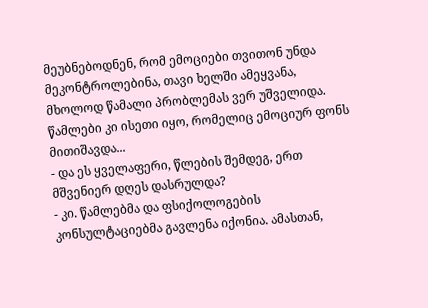მეუბნებოდნენ, რომ ემოციები თვითონ უნდა მეკონტროლებინა, თავი ხელში ამეყვანა, მხოლოდ წამალი პრობლემას ვერ უშველიდა. წამლები კი ისეთი იყო, რომელიც ემოციურ ფონს მითიშავდა...
- და ეს ყველაფერი, წლების შემდეგ, ერთ მშვენიერ დღეს დასრულდა?
- კი. წამლებმა და ფსიქოლოგების კონსულტაციებმა გავლენა იქონია. ამასთან,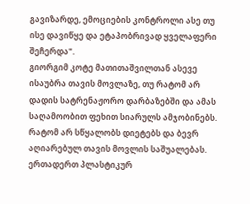გავიზარდე, ემოციების კონტროლი ასე თუ ისე დავიწყე და ეტაპობრივად ყველაფერი შეჩერდა".
გიორგიმ კოტე მათითაშვილთან ასევე ისაუბრა თავის მოვლაზე, თუ რატომ არ დადის სატრენაჟორო დარბაზებში და ამას საღამოობით ფეხით სიარულს ამჯობინებს. რატომ არ სწყალობს დიეტებს და ბევრ აღიარებულ თავის მოვლის საშუალებას. ერთადერთ პლასტიკურ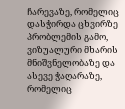ჩარევაზე, რომელიც დასჭირდა ცხვირზე პრობლემის გამო, ვიზუალური მხარის მნიშვნელობაზე და ასევე ჭაღარაზე, რომელიც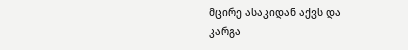მცირე ასაკიდან აქვს და კარგა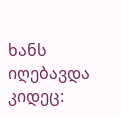ხანს იღებავდა კიდეც: